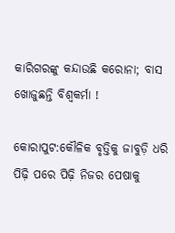କାରିଗରଙ୍କୁ କନ୍ଦାଉଛି କରୋନା; ବାସ ଖୋଜୁଛନ୍ତି ବିଶ୍ବକର୍ମା !

କୋରାପୁଟ:କୌଳିକ ବୃତ୍ତିକୁ ଜାବୁଡ଼ି ଧରି ପିଢ଼ି ପରେ ପିଢ଼ି ନିଜର ପେଷାକୁ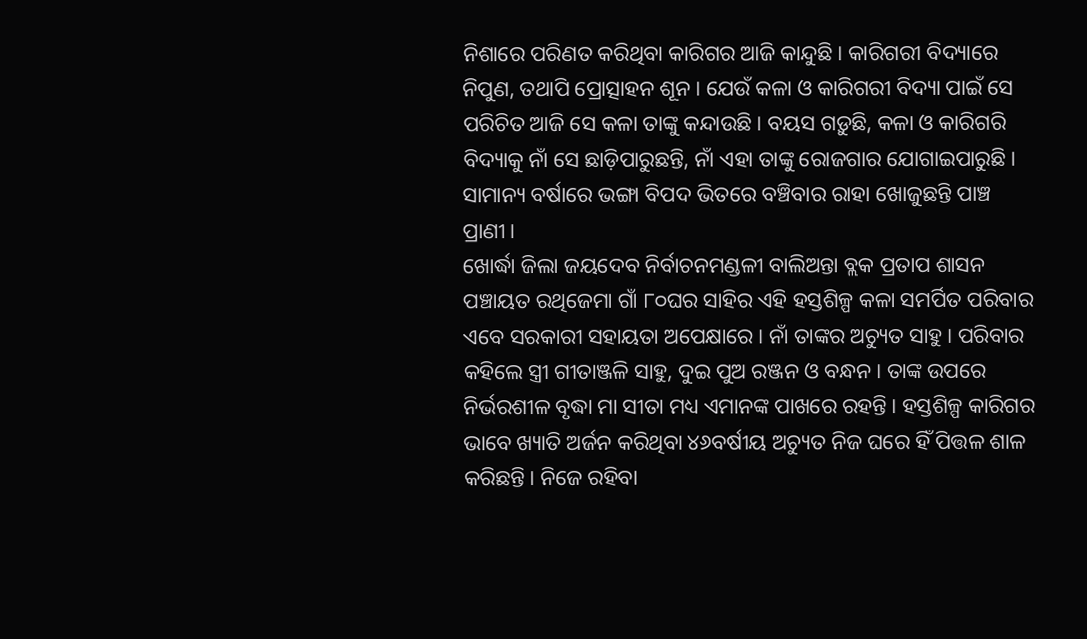ନିଶାରେ ପରିଣତ କରିଥିବା କାରିଗର ଆଜି କାନ୍ଦୁଛି। କାରିଗରୀ ବିଦ୍ୟାରେ ନିପୁଣ, ତଥାପି ପ୍ରୋତ୍ସାହନ ଶୂନ। ଯେଉଁ କଳା ଓ କାରିଗରୀ ବିଦ୍ୟା ପାଇଁ ସେ ପରିଚିତ ଆଜି ସେ କଳା ତାଙ୍କୁ କନ୍ଦାଉଛି। ବୟସ ଗଡ଼ୁଛି, କଳା ଓ କାରିଗରି ବିଦ୍ୟାକୁ ନାଁ ସେ ଛାଡ଼ିପାରୁଛନ୍ତି, ନାଁ ଏହା ତାଙ୍କୁ ରୋଜଗାର ଯୋଗାଇପାରୁଛି। ସାମାନ୍ୟ ବର୍ଷାରେ ଭଙ୍ଗା ବିପଦ ଭିତରେ ବଞ୍ଚିବାର ରାହା ଖୋଜୁଛନ୍ତି ପାଞ୍ଚ ପ୍ରାଣୀ।
ଖୋର୍ଦ୍ଧା ଜିଲା ଜୟଦେବ ନିର୍ବାଚନମଣ୍ଡଳୀ ବାଲିଅନ୍ତା ବ୍ଲକ ପ୍ରତାପ ଶାସନ ପଞ୍ଚାୟତ ରଥିଜେମା ଗାଁ ୮୦ଘର ସାହିର ଏହି ହସ୍ତଶିଳ୍ପ କଳା ସମର୍ପିତ ପରିବାର ଏବେ ସରକାରୀ ସହାୟତା ଅପେକ୍ଷାରେ। ନାଁ ତାଙ୍କର ଅଚ୍ୟୁତ ସାହୁ। ପରିବାର କହିଲେ ସ୍ତ୍ରୀ ଗୀତାଞ୍ଜଳି ସାହୁ, ଦୁଇ ପୁଅ ରଞ୍ଜନ ଓ ବନ୍ଧନ। ତାଙ୍କ ଉପରେ ନିର୍ଭରଶୀଳ ବୃଦ୍ଧା ମା ସୀତା ମଧ୍ୟ ଏମାନଙ୍କ ପାଖରେ ରହନ୍ତି। ହସ୍ତଶିଳ୍ପ କାରିଗର ଭାବେ ଖ୍ୟାତି ଅର୍ଜନ କରିଥିବା ୪୬ବର୍ଷୀୟ ଅଚ୍ୟୁତ ନିଜ ଘରେ ହିଁ ପିତ୍ତଳ ଶାଳ କରିଛନ୍ତି। ନିଜେ ରହିବା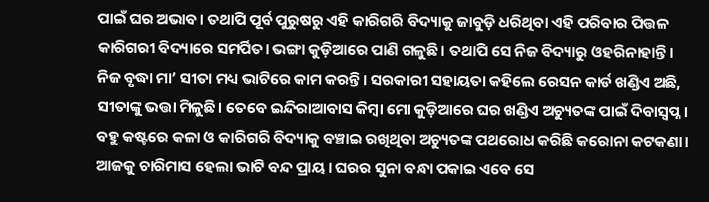ପାଇଁ ଘର ଅଭାବ। ତଥାପି ପୂର୍ବ ପୁରୁଷରୁ ଏହି କାରିଗରି ବିଦ୍ୟାକୁ ଜାବୁଡ଼ି ଧରିଥିବା ଏହି ପରିବାର ପିତ୍ତଳ କାରିଗରୀ ବିଦ୍ୟାରେ ସମର୍ପିତ। ଭଙ୍ଗା କୁଡ଼ିଆରେ ପାଣି ଗଳୁଛି। ତଥାପି ସେ ନିଜ ବିଦ୍ୟାରୁ ଓହରିନାହାନ୍ତି। ନିଜ ବୃଦ୍ଧା ମା’ ସୀତା ମଧ୍ୟ ଭାଟିରେ କାମ କରନ୍ତି। ସରକାରୀ ସହାୟତା କହିଲେ ରେସନ କାର୍ଡ ଖଣ୍ଡିଏ ଅଛି, ସୀତାଙ୍କୁ ଭତ୍ତା ମିଳୁଛି। ତେବେ ଇନ୍ଦିରାଆବାସ କିମ୍ବା ମୋ କୁଡ଼ିଆରେ ଘର ଖଣ୍ଡିଏ ଅଚ୍ୟୁତଙ୍କ ପାଇଁ ଦିବାସ୍ୱପ୍ନ। ବହୁ କଷ୍ଟରେ କଳା ଓ କାରିଗରି ବିଦ୍ୟାକୁ ବଞ୍ଚାଇ ରଖିଥିବା ଅଚ୍ୟୁତଙ୍କ ପଥରୋଧ କରିଛି କରୋନା କଟକଣା। ଆଜକୁ ଚାରିମାସ ହେଲା ଭାଟି ବନ୍ଦ ପ୍ରାୟ। ଘରର ସୁନା ବନ୍ଧା ପକାଇ ଏବେ ସେ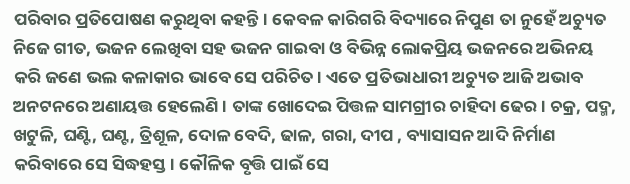ପରିବାର ପ୍ରତିପୋଷଣ କରୁଥିବା କହନ୍ତି। କେବଳ କାରିଗରି ବିଦ୍ୟାରେ ନିପୁଣ ତା ନୁହେଁ ଅଚ୍ୟୁତ ନିଜେ ଗୀତ, ଭଜନ ଲେଖିବା ସହ ଭଜନ ଗାଇବା ଓ ବିଭିନ୍ନ ଲୋକପ୍ରିୟ ଭଜନରେ ଅଭିନୟ କରି ଜଣେ ଭଲ କଳାକାର ଭାବେ ସେ ପରିଚିତ। ଏତେ ପ୍ରତିଭାଧାରୀ ଅଚ୍ୟୁତ ଆଜି ଅଭାବ ଅନଟନରେ ଅଣାୟତ୍ତ ହେଲେଣି। ତାଙ୍କ ଖୋଦେଇ ପିତ୍ତଳ ସାମଗ୍ରୀର ଚାହିଦା ଢେର। ଚକ୍ର, ପଦ୍ମ, ଖଟୁଳି, ଘଣ୍ଟି, ଘଣ୍ଟ, ତ୍ରିଶୂଳ, ଦୋଳ ବେଦି, ଢାଳ, ଗରା, ଦୀପ , ବ୍ୟାସାସନ ଆଦି ନିର୍ମାଣ କରିବାରେ ସେ ସିଦ୍ଧହସ୍ତ। କୌଳିକ ବୃତ୍ତି ପାଇଁ ସେ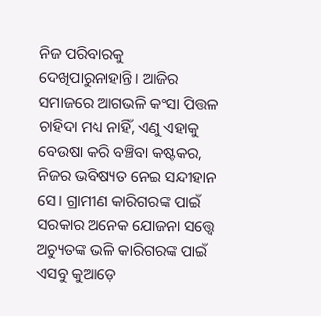ନିଜ ପରିବାରକୁ ଦେଖିପାରୁନାହାନ୍ତି। ଆଜିର ସମାଜରେ ଆଗଭଳି କଂସା ପିତ୍ତଳ ଚାହିଦା ମଧ୍ୟ ନାହିଁ, ଏଣୁ ଏହାକୁ ବେଉଷା କରି ବଞ୍ଚିବା କଷ୍ଟକର, ନିଜର ଭବିଷ୍ୟତ ନେଇ ସନ୍ଦୀହାନ ସେ। ଗ୍ରାମୀଣ କାରିଗରଙ୍କ ପାଇଁ ସରକାର ଅନେକ ଯୋଜନା ସତ୍ତ୍ବେ ଅଚ୍ୟୁତଙ୍କ ଭଳି କାରିଗରଙ୍କ ପାଇଁ ଏସବୁ କୁଆଡ଼େ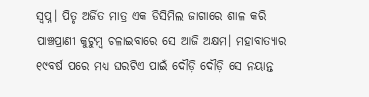ସ୍ୱପ୍ନ। ପିତୃ ଅର୍ଜିତ ମାତ୍ର ଏକ ଡିସିମିଲ ଜାଗାରେ ଶାଳ କରି ପାଞ୍ଚପ୍ରାଣୀ କୁଟୁମ୍ବ ଚଳାଇବାରେ ସେ ଆଜି ଅକ୍ଷମ। ମହାବାତ୍ୟାର ୧୯ବର୍ଷ ପରେ ମଧ୍ୟ ଘରଟିଏ ପାଇଁ ଦୌଡ଼ି ଦୌଡ଼ି ସେ ନୟାନ୍ତ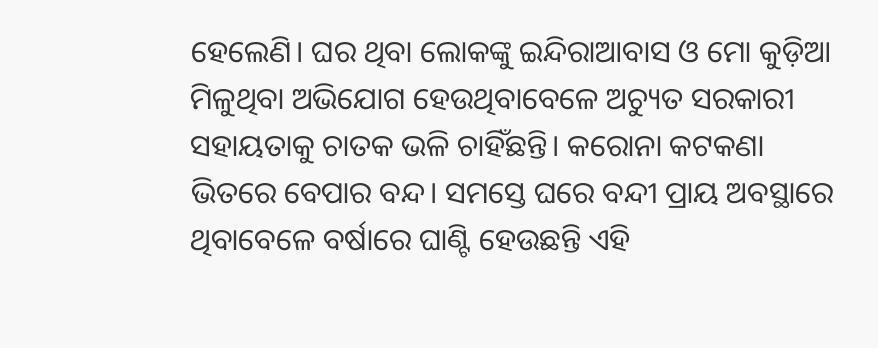ହେଲେଣି। ଘର ଥିବା ଲୋକଙ୍କୁ ଇନ୍ଦିରାଆବାସ ଓ ମୋ କୁଡ଼ିଆ ମିଳୁଥିବା ଅଭିଯୋଗ ହେଉଥିବାବେଳେ ଅଚ୍ୟୁତ ସରକାରୀ ସହାୟତାକୁ ଚାତକ ଭଳି ଚାହିଁଛନ୍ତି। କରୋନା କଟକଣା ଭିତରେ ବେପାର ବନ୍ଦ। ସମସ୍ତେ ଘରେ ବନ୍ଦୀ ପ୍ରାୟ ଅବସ୍ଥାରେ ଥିବାବେଳେ ବର୍ଷାରେ ଘାଣ୍ଟି ହେଉଛନ୍ତି ଏହି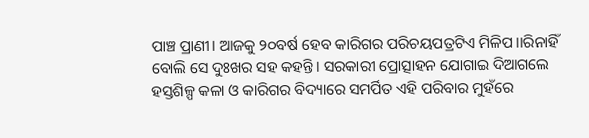ପାଞ୍ଚ ପ୍ରାଣୀ। ଆଜକୁ ୨୦ବର୍ଷ ହେବ କାରିଗର ପରିଚୟପତ୍ରଟିଏ ମିଳିପ।।ରିନାହିଁ ବୋଲି ସେ ଦୁଃଖର ସହ କହନ୍ତି। ସରକାରୀ ପ୍ରୋତ୍ସାହନ ଯୋଗାଇ ଦିଆଗଲେ ହସ୍ତଶିଳ୍ପ କଳା ଓ କାରିଗର ବିଦ୍ୟାରେ ସମର୍ପିତ ଏହି ପରିବାର ମୁହଁରେ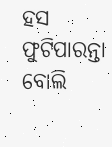ହସ ଫୁଟିପାରନ୍ତା ବୋଲି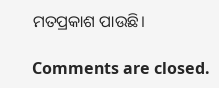ମତପ୍ରକାଶ ପାଉଛି।

Comments are closed.